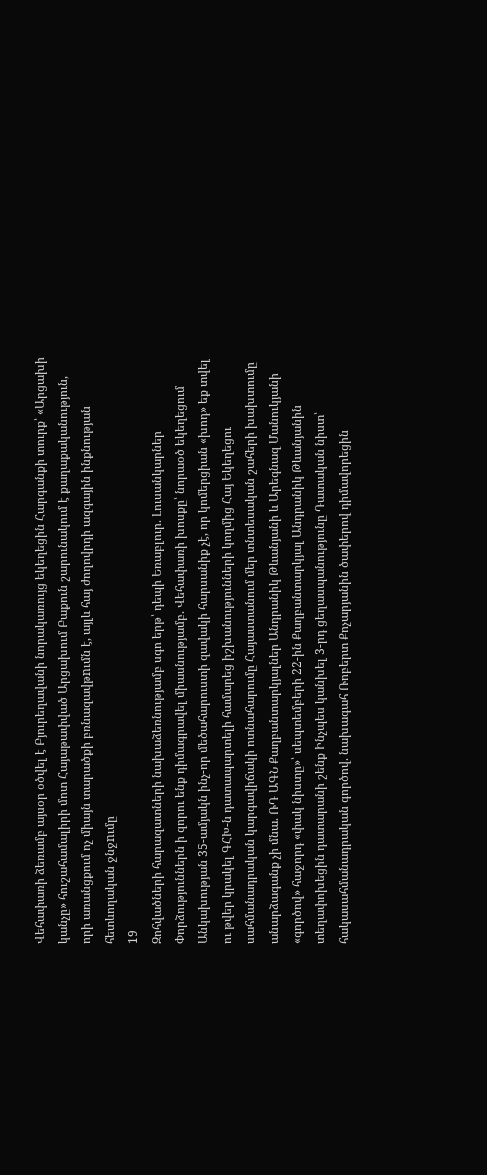Վեհափառի ձեռամբ այսօր օծվել է Բյուրեղավանի նորակառույց եկեղեցին Հարգանքի տուրք՝ «Արցախի կանչը» հուշահամալիրի մոտ Հայաթափված Արցախում Բաքուն շարունակում է քաղաքականություն, որի առանցքում ոչ միայն տարածքի բռնազավթnւմն է, այլև հայ ժողովրդի ազգային ինքնության հետևողական ջնջnւմը
19
Զոհվածների հարազատների նախաձեռնությամբ սգո երթ՝ դեպի Եռաբլուր. Լուսանկարներ Փորձություններն ի զորու ենք դիմագրավել միասնությամբ. Վեհափառի խոսքը՝ նորաօծ եկեղեցում Անկախության 35-ամյակն ինչ-որ մեծահարուստի զավակի հարսանիք չէ, որ կոմերցիան «խոդ» եք տվել ու թվեր կրակել ԳՀԽ-ն դատապարտելի համարեց իշխանությունների կողմից Հայ Եկեղեցու սահմանադրական կարգավիճակի ոտնահարումը Հայաստանում մեր տնտեսական շահերի խախտումը անարձագանք չի մնա. ՌԴ ԱԳՆ Քաղբանտարկյալներ Անդրանիկ Թևանյանի և Արեգնազ Մանուկյանի «գործով» հաջորդ «փակ նիստը»՝ սեպտեմբերի 22-ին Քաղբանտարկյալ Անդրանիկ Թևանյանին տեղափոխեցին դատարանի շենք Ինչպես կանխել 3-րդ ցեղասպանությունը Դատական նիստ՝ հակասահմանադրական գործով. նախագահ Ռոբերտ Քոչարյանին ծափերով դիմավորեցին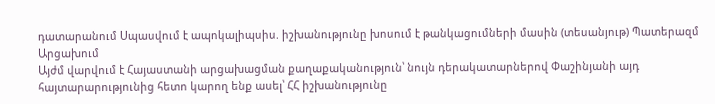դատարանում Սպասվում է ապոկալիպսիս. իշխանությունը խոսում է թանկացումների մասին (տեսանյութ) Պատերազմ Արցախում
Այժմ վարվում է Հայաստանի արցախացման քաղաքականություն՝ նույն դերակատարներով Փաշինյանի այդ հայտարարությունից հետո կարող ենք ասել՝ ՀՀ իշխանությունը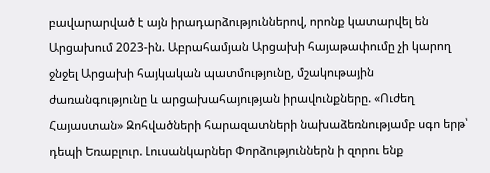բավարարված է այն իրադարձություններով, որոնք կատարվել են Արցախում 2023-ին. Աբրահամյան Արցախի հայաթափումը չի կարող ջնջել Արցախի հայկական պատմությունը, մշակութային ժառանգությունը և արցախահայության իրավունքները. «Ուժեղ Հայաստան» Զոհվածների հարազատների նախաձեռնությամբ սգո երթ՝ դեպի Եռաբլուր. Լուսանկարներ Փորձություններն ի զորու ենք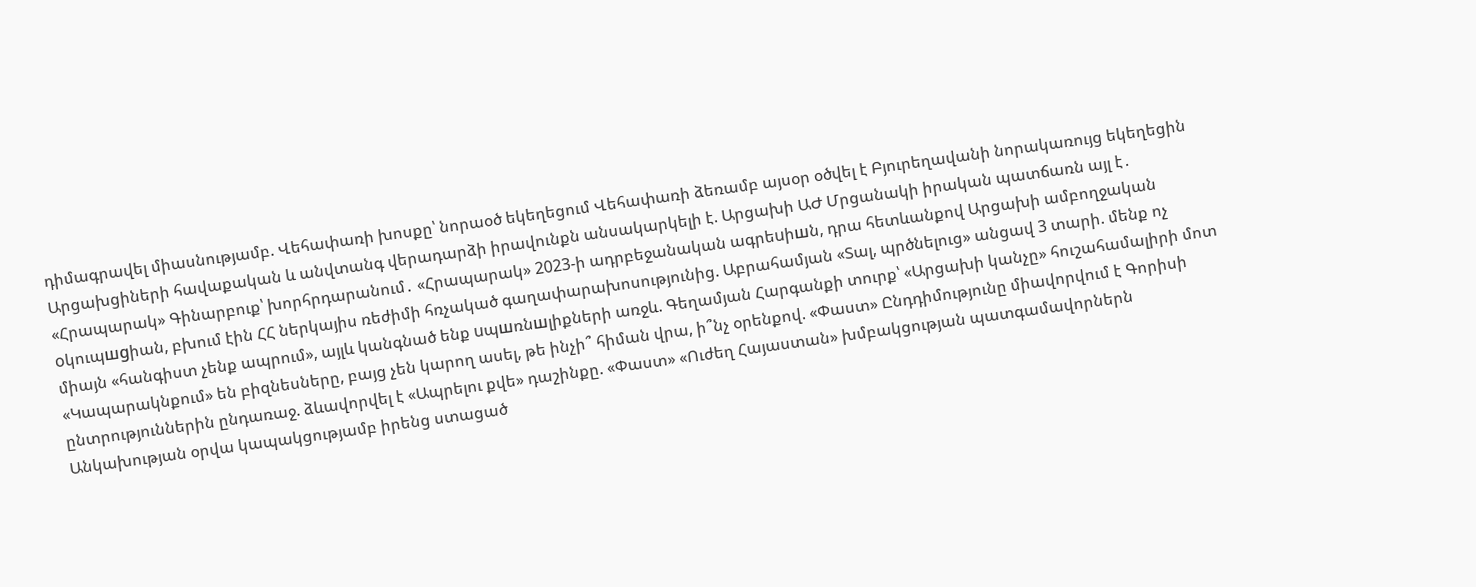դիմագրավել միասնությամբ. Վեհափառի խոսքը՝ նորաօծ եկեղեցում Վեհափառի ձեռամբ այսօր օծվել է Բյուրեղավանի նորակառույց եկեղեցին Արցախցիների հավաքական և անվտանգ վերադարձի իրավունքն անսակարկելի է. Արցախի ԱԺ Մրցանակի իրական պատճառն այլ է․ «Հրապարակ» Գինարբուք՝ խորհրդարանում․ «Հրապարակ» 2023-ի ադրբեջանական ագրեuիшն, դրա հետևանքով Արցախի ամբողջական oկուպшgիան, բխում էին ՀՀ ներկայիս ռեժիմի հռչակած գաղափարախոսությունից. Աբրահամյան «Տալ, պրծնելուց» անցավ 3 տարի. մենք ոչ միայն «հանգիստ չենք ապրում», այլև կանգնած ենք uպшռնшլիքների առջև. Գեղամյան Հարգանքի տուրք՝ «Արցախի կանչը» հուշահամալիրի մոտ «Կապարակնքում» են բիզնեսները, բայց չեն կարող ասել, թե ինչի՞ հիման վրա, ի՞նչ օրենքով. «Փաստ» Ընդդիմությունը միավորվում է Գորիսի ընտրություններին ընդառաջ. ձևավորվել է «Ապրելու քվե» դաշինքը. «Փաստ» «Ուժեղ Հայաստան» խմբակցության պատգամավորներն Անկախության օրվա կապակցությամբ իրենց ստացած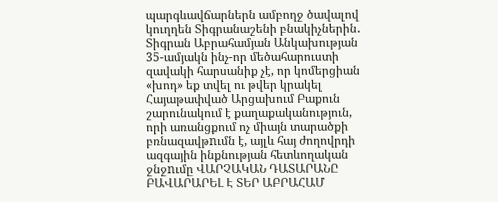պարգևավճարներն ամբողջ ծավալով կուղղեն Տիգրանաշենի բնակիչներին․ Տիգրան Աբրահամյան Անկախության 35-ամյակն ինչ-որ մեծահարուստի զավակի հարսանիք չէ, որ կոմերցիան «խոդ» եք տվել ու թվեր կրակել Հայաթափված Արցախում Բաքուն շարունակում է քաղաքականություն, որի առանցքում ոչ միայն տարածքի բռնազավթnւմն է, այլև հայ ժողովրդի ազգային ինքնության հետևողական ջնջnւմը ՎԱՐՉԱԿԱՆ ԴԱՏԱՐԱՆԸ ԲԱՎԱՐԱՐԵԼ Է ՏԵՐ ԱԲՐԱՀԱՄ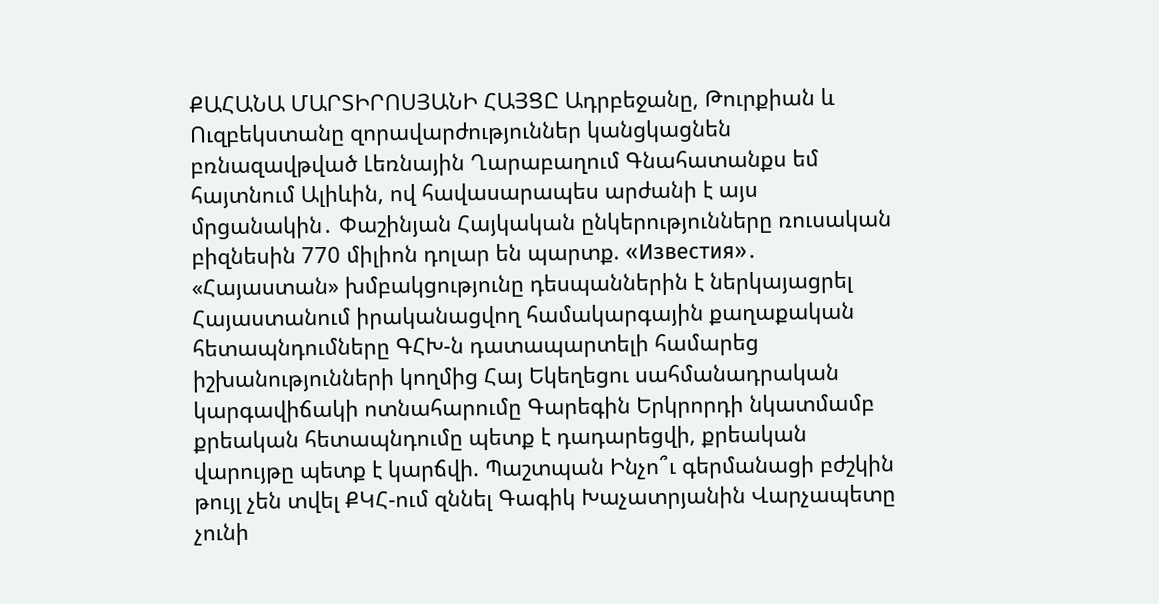ՔԱՀԱՆԱ ՄԱՐՏԻՐՈՍՅԱՆԻ ՀԱՅՑԸ Ադրբեջանը, Թուրքիան և Ուզբեկստանը զորավարժություններ կանցկացնեն բռնազավթված Լեռնային Ղարաբաղում Գնահատանքս եմ հայտնում Ալիևին, ով հավասարապես արժանի է այս մրցանակին․ Փաշինյան Հայկական ընկերությունները ռուսական բիզնեսին 770 միլիոն դոլար են պարտք. «Известия»․ «Հայաստան» խմբակցությունը դեսպաններին է ներկայացրել Հայաստանում իրականացվող համակարգային քաղաքական հետապնդումները ԳՀԽ-ն դատապարտելի համարեց իշխանությունների կողմից Հայ Եկեղեցու սահմանադրական կարգավիճակի ոտնահարումը Գարեգին Երկրորդի նկատմամբ քրեական հետապնդումը պետք է դադարեցվի, քրեական վարույթը պետք է կարճվի. Պաշտպան Ինչո՞ւ գերմանացի բժշկին թույլ չեն տվել ՔԿՀ-ում զննել Գագիկ Խաչատրյանին Վարչապետը չունի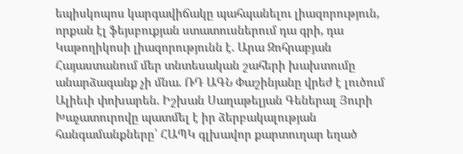եպիսկոպոս կարգավիճակը պահպանելու լիազորություն, որքան էլ ֆեյսբուքյան ստատուսներում դա գրի, դա Կաթողիկոսի լիազորությունն է. Արա Զոհրաբյան Հայաստանում մեր տնտեսական շահերի խախտումը անարձագանք չի մնա. ՌԴ ԱԳՆ Փաշինյանը վրեժ է լուծում Ալիեւի փոխարեն. Իշխան Սաղաթելյան Գեներալ Յուրի Խաչատուրովը պատմել է իր ձերբակալության հանգամանքները՝ ՀԱՊԿ գլխավոր քարտուղար եղած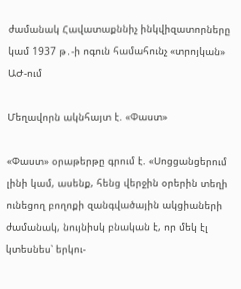ժամանակ Հավատաքննիչ ինկվիզատորները կամ 1937 թ․-ի ոգուն համահունչ «տրոյկան» ԱԺ-ում

Մեղավորն ակնհայտ է. «Փաստ»

«Փաստ» օրաթերթը գրում է. «Սոցցանցերում լինի կամ, ասենք, հենց վերջին օրերին տեղի ունեցող բողոքի զանգվածային ակցիաների ժամանակ, նույնիսկ բնական է, որ մեկ էլ կտեսնես՝ երկու-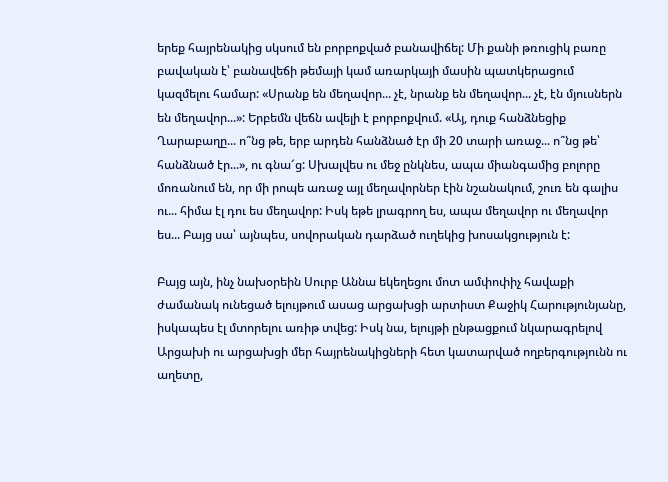երեք հայրենակից սկսում են բորբոքված բանավիճել: Մի քանի թռուցիկ բառը բավական է՝ բանավեճի թեմայի կամ առարկայի մասին պատկերացում կազմելու համար: «Սրանք են մեղավոր... չէ, նրանք են մեղավոր... չէ, էն մյուսներն են մեղավոր...»: Երբեմն վեճն ավելի է բորբոքվում. «Այ, դուք հանձնեցիք Ղարաբաղը... ո՞նց թե, երբ արդեն հանձնած էր մի 20 տարի առաջ... ո՞նց թե՝ հանձնած էր...», ու գնա՜ց: Սխալվես ու մեջ ընկնես, ապա միանգամից բոլորը մոռանում են, որ մի րոպե առաջ այլ մեղավորներ էին նշանակում, շուռ են գալիս ու... հիմա էլ դու ես մեղավոր: Իսկ եթե լրագրող ես, ապա մեղավոր ու մեղավոր ես... Բայց սա՝ այնպես, սովորական դարձած ուղեկից խոսակցություն է:

Բայց այն, ինչ նախօրեին Սուրբ Աննա եկեղեցու մոտ ամփոփիչ հավաքի ժամանակ ունեցած ելույթում ասաց արցախցի արտիստ Քաջիկ Հարությունյանը, իսկապես էլ մտորելու առիթ տվեց: Իսկ նա, ելույթի ընթացքում նկարագրելով Արցախի ու արցախցի մեր հայրենակիցների հետ կատարված ողբերգությունն ու աղետը,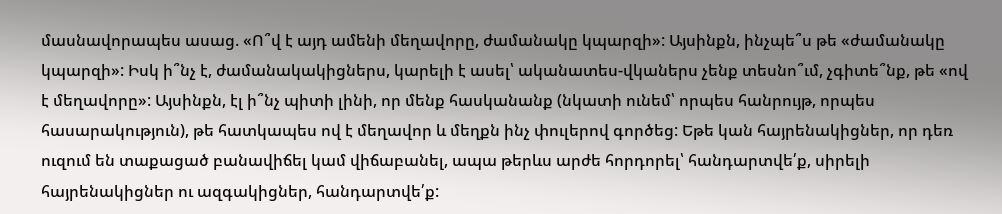մասնավորապես ասաց. «Ո՞վ է այդ ամենի մեղավորը, ժամանակը կպարզի»: Այսինքն, ինչպե՞ս թե «ժամանակը կպարզի»: Իսկ ի՞նչ է, ժամանակակիցներս, կարելի է ասել՝ ականատես-վկաներս չենք տեսնո՞ւմ, չգիտե՞նք, թե «ով է մեղավորը»: Այսինքն, էլ ի՞նչ պիտի լինի, որ մենք հասկանանք (նկատի ունեմ՝ որպես հանրույթ, որպես հասարակություն), թե հատկապես ով է մեղավոր և մեղքն ինչ փուլերով գործեց: Եթե կան հայրենակիցներ, որ դեռ ուզում են տաքացած բանավիճել կամ վիճաբանել, ապա թերևս արժե հորդորել՝ հանդարտվե՛ք, սիրելի հայրենակիցներ ու ազգակիցներ, հանդարտվե՛ք: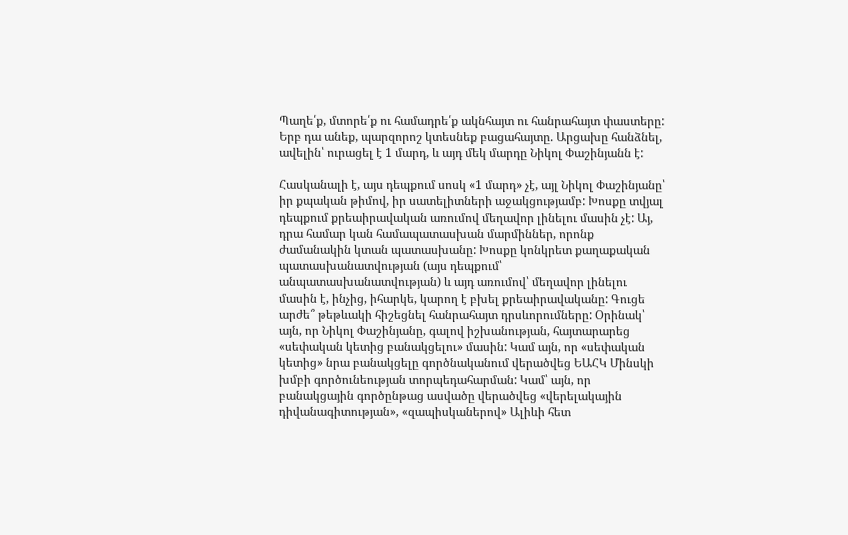Պաղե՛ք, մտորե՛ք ու համադրե՛ք ակնհայտ ու հանրահայտ փաստերը: Երբ դա անեք, պարզորոշ կտեսնեք բացահայտը. Արցախը հանձնել, ավելին՝ ուրացել է 1 մարդ, և այդ մեկ մարդը Նիկոլ Փաշինյանն է:

Հասկանալի է, այս դեպքում սոսկ «1 մարդ» չէ, այլ Նիկոլ Փաշինյանը՝ իր քպական թիմով, իր սատելիտների աջակցությամբ: Խոսքը տվյալ դեպքում քրեաիրավական առումով մեղավոր լինելու մասին չէ: Այ, դրա համար կան համապատասխան մարմիններ, որոնք ժամանակին կտան պատասխանը: Խոսքը կոնկրետ քաղաքական պատասխանատվության (այս դեպքում՝ անպատասխանատվության) և այդ առումով՝ մեղավոր լինելու մասին է, ինչից, իհարկե, կարող է բխել քրեաիրավականը: Գուցե արժե՞ թեթևակի հիշեցնել հանրահայտ դրսևորումները: Օրինակ՝ այն, որ Նիկոլ Փաշինյանը, գալով իշխանության, հայտարարեց «սեփական կետից բանակցելու» մասին: Կամ այն, որ «սեփական կետից» նրա բանակցելը գործնականում վերածվեց ԵԱՀԿ Մինսկի խմբի գործունեության տորպեդահարման: Կամ՝ այն, որ բանակցային գործընթաց ասվածը վերածվեց «վերելակային դիվանագիտության», «զապիսկաներով» Ալիևի հետ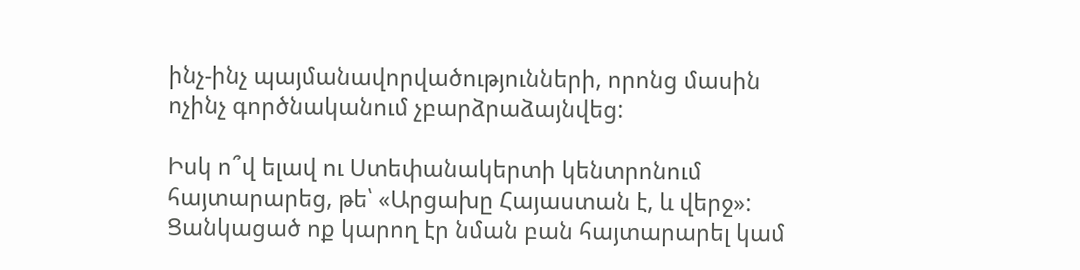ինչ-ինչ պայմանավորվածությունների, որոնց մասին ոչինչ գործնականում չբարձրաձայնվեց:

Իսկ ո՞վ ելավ ու Ստեփանակերտի կենտրոնում հայտարարեց, թե՝ «Արցախը Հայաստան է, և վերջ»: Ցանկացած ոք կարող էր նման բան հայտարարել կամ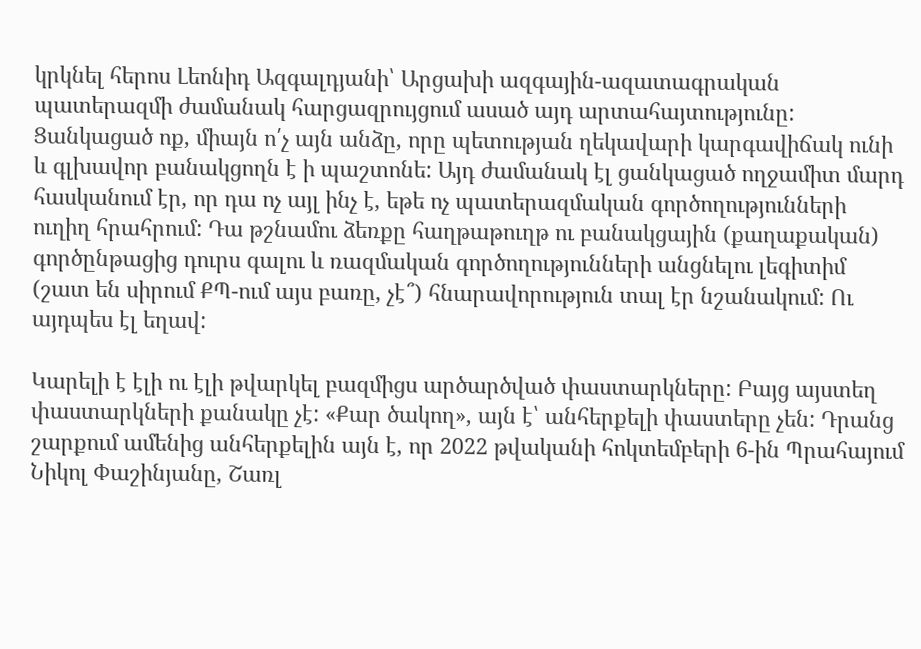կրկնել հերոս Լեոնիդ Ազգալդյանի՝ Արցախի ազգային-ազատագրական պատերազմի ժամանակ հարցազրույցում ասած այդ արտահայտությունը: Ցանկացած ոք, միայն ո՛չ այն անձը, որը պետության ղեկավարի կարգավիճակ ունի և գլխավոր բանակցողն է ի պաշտոնե: Այդ ժամանակ էլ ցանկացած ողջամիտ մարդ հասկանում էր, որ դա ոչ այլ ինչ է, եթե ոչ պատերազմական գործողությունների ուղիղ հրահրում: Դա թշնամու ձեռքը հաղթաթուղթ ու բանակցային (քաղաքական) գործընթացից դուրս գալու և ռազմական գործողությունների անցնելու լեգիտիմ (շատ են սիրում ՔՊ-ում այս բառը, չէ՞) հնարավորություն տալ էր նշանակում: Ու այդպես էլ եղավ:

Կարելի է էլի ու էլի թվարկել բազմիցս արծարծված փաստարկները: Բայց այստեղ փաստարկների քանակը չէ: «Քար ծակող», այն է՝ անհերքելի փաստերը չեն: Դրանց շարքում ամենից անհերքելին այն է, որ 2022 թվականի հոկտեմբերի 6-ին Պրահայում Նիկոլ Փաշինյանը, Շառլ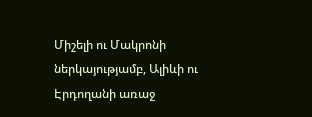Միշելի ու Մակրոնի ներկայությամբ, Ալիևի ու Էրդողանի առաջ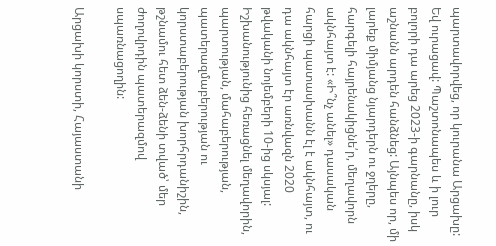պարտավորվեց, որ կուրանա Արցախը: Եվ ուրացավ: Պաշտոնապես և ի լուր բոլորի դա արեց 2023-ի գարնանը, իսկ աշնանն արդեն հանձնեց: Այնպես որ, մի լարեք միմյանց նյարդերն ու ջղերը, հարգելի հայրենակիցնե՛ր, մեղավորն ակնհայտ է: «Ի՞նչ անել» դասական հարցի պատասխանն էլ է ակնհայտ, ու դա ակնհայտ էր առնվազն 2020 թվականի նոյեմբերի 10-ից սկսյալ: Իշխանությունից հեռացնել մեղավորին, պարտության, մահաբերության, պատերազմաբերության ու կորստաբերության խորհրդանիշին, թշնամու հետ ձեն-ձենի տված՝ մեր ժողովրդին պատերազմով սպառնացողին:

Արցախի կորստի, Հայաստանի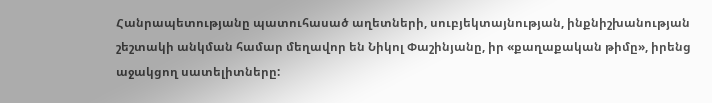Հանրապետությանը պատուհասած աղետների, սուբյեկտայնության, ինքնիշխանության շեշտակի անկման համար մեղավոր են Նիկոլ Փաշինյանը, իր «քաղաքական թիմը», իրենց աջակցող սատելիտները: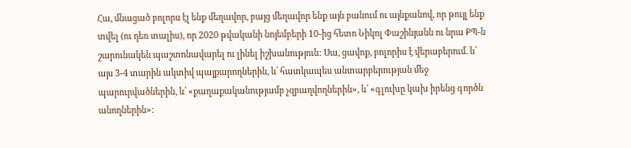Հա, մնացած բոլորս էլ ենք մեղավոր, բայց մեղավոր ենք այն բանում ու այնքանով, որ թույլ ենք տվել (ու դեռ տալիս), որ 2020 թվականի նոյեմբերի 10-ից հետո Նիկոլ Փաշինյանն ու նրա ՔՊ-ն շարունակեն պաշտոնավարել ու լինել իշխանություն: Սա, ցավոք, բոլորիս է վերաբերում. և՛ այս 3-4 տարին ակտիվ պայքարողներին, և՛ հատկապես անտարբերության մեջ պարուրվածներին, և՛ «քաղաքականությամբ չզբաղվողներին», և՛ «գլուխը կախ իրենց գործն անողներին»: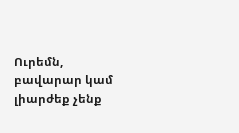Ուրեմն, բավարար կամ լիարժեք չենք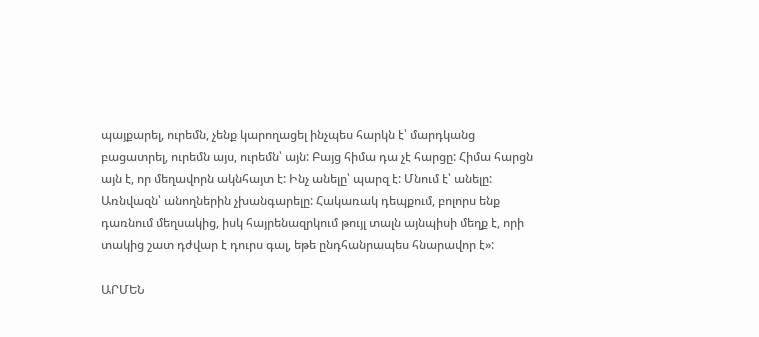պայքարել, ուրեմն, չենք կարողացել ինչպես հարկն է՝ մարդկանց բացատրել, ուրեմն այս, ուրեմն՝ այն: Բայց հիմա դա չէ հարցը: Հիմա հարցն այն է, որ մեղավորն ակնհայտ է: Ինչ անելը՝ պարզ է: Մնում է՝ անելը: Առնվազն՝ անողներին չխանգարելը: Հակառակ դեպքում, բոլորս ենք դառնում մեղսակից, իսկ հայրենազրկում թույլ տալն այնպիսի մեղք է, որի տակից շատ դժվար է դուրս գալ, եթե ընդհանրապես հնարավոր է»:

ԱՐՄԵՆ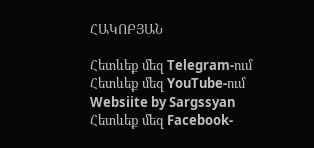ՀԱԿՈԲՅԱՆ

Հետևեք մեզ Telegram-ում
Հետևեք մեզ YouTube-ում
Websiite by Sargssyan
Հետևեք մեզ Facebook-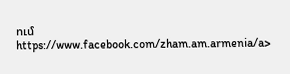ում https://www.facebook.com/zham.am.armenia/a>